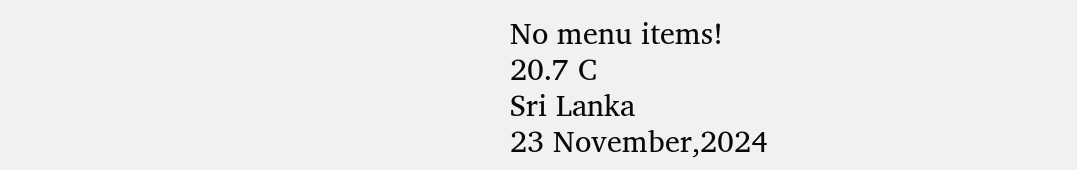No menu items!
20.7 C
Sri Lanka
23 November,2024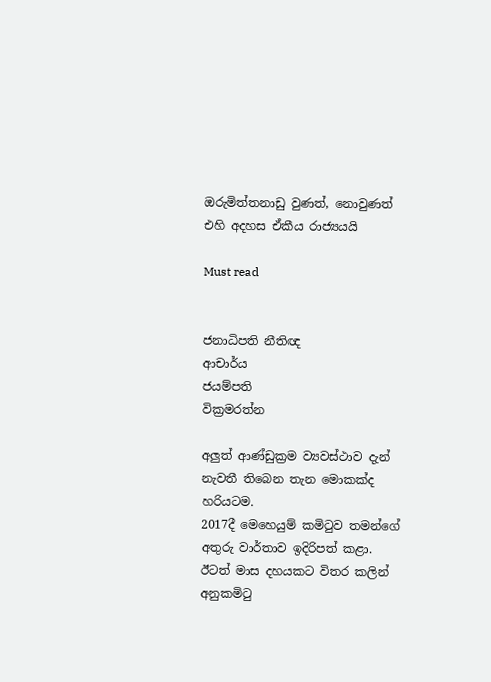ඔරුමිත්තනාඩු වුණත්, නොවුණත් එහි අදහස ඒකීය රාජ්‍යයයි

Must read


ජනාධිපති නීතිඥ
ආචාර්ය
ජයම්පති
වික්‍රමරත්න

අලුත් ආණ්ඩුක්‍රම ව්‍යවස්ථාව දැන් නැවතී තිබෙන තැන මොකක්ද හරියටම.
2017දී මෙහෙයුම් කමිටුව තමන්ගේ අතුරු වාර්තාව ඉදිරිපත් කළා. ඊටත් මාස දහයකට විතර කලින් අනුකමිටු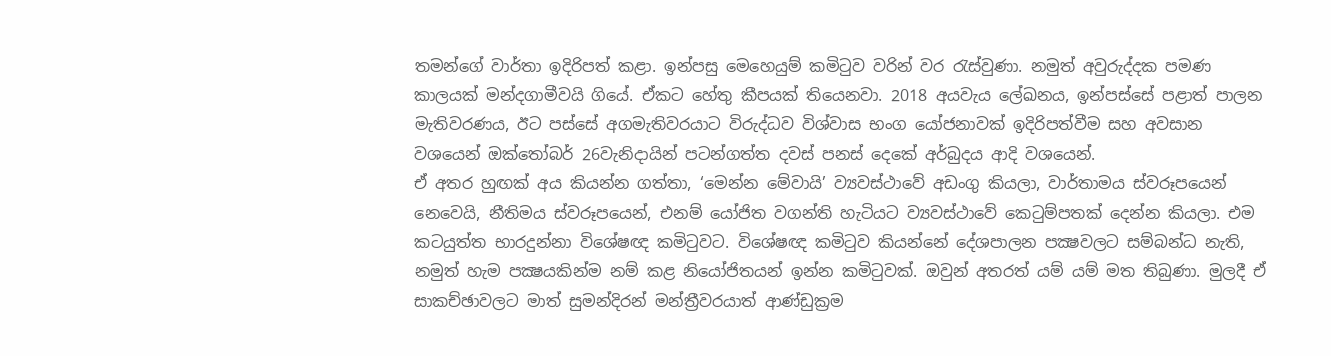තමන්ගේ වාර්තා ඉදිරිපත් කළා. ඉන්පසු මෙහෙයුම් කමිටුව වරින් වර රැස්වුණා. නමුත් අවුරුද්දක පමණ කාලයක් මන්දගාමීවයි ගියේ. ඒකට හේතු කීපයක් තියෙනවා. 2018 අයවැය ලේඛනය, ඉන්පස්සේ පළාත් පාලන මැතිවරණය, ඊට පස්සේ අගමැතිවරයාට විරුද්ධව විශ්වාස භංග යෝජනාවක් ඉදිරිපත්වීම සහ අවසාන වශයෙන් ඔක්තෝබර් 26වැනිදායින් පටන්ගත්ත දවස් පනස් දෙකේ අර්බුදය ආදි වශයෙන්.
ඒ අතර හුඟක් අය කියන්න ගත්තා, ‘මෙන්න මේවායි’ ව්‍යවස්ථාවේ අඩංගු කියලා, වාර්තාමය ස්වරූපයෙන් නෙවෙයි, නීතිමය ස්වරූපයෙන්, එනම් යෝජිත වගන්ති හැටියට ව්‍යවස්ථාවේ කෙටුම්පතක් දෙන්න කියලා. එම කටයුත්ත භාරදුන්නා විශේෂඥ කමිටුවට. විශේෂඥ කමිටුව කියන්නේ දේශපාලන පක්‍ෂවලට සම්බන්ධ නැති, නමුත් හැම පක්‍ෂයකින්ම නම් කළ නියෝජිතයන් ඉන්න කමිටුවක්. ඔවුන් අතරත් යම් යම් මත තිබුණා. මුලදී ඒ සාකච්ඡාවලට මාත් සුමන්දිරන් මන්ත්‍රීවරයාත් ආණ්ඩුක්‍රම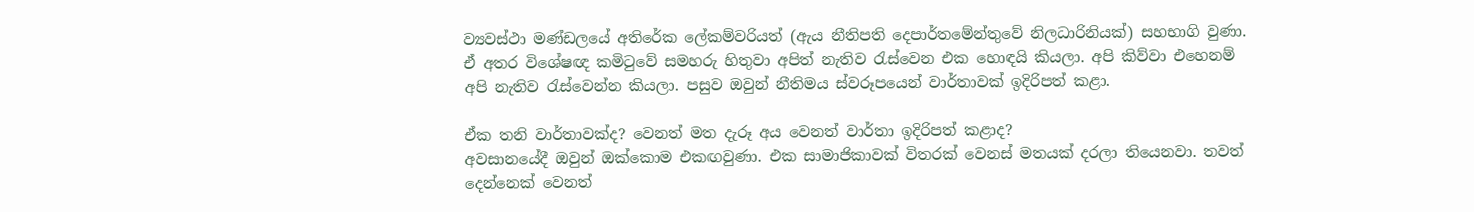ව්‍යවස්ථා මණ්ඩලයේ අතිරේක ලේකම්වරියත් (ඇය නීතිපති දෙපාර්තමේන්තුවේ නිලධාරිනියක්) සහභාගි වුණා. ඒ අතර විශේෂඥ කමිටුවේ සමහරු හිතුවා අපිත් නැතිව රැස්වෙන එක හොඳයි කියලා. අපි කිව්වා එහෙනම් අපි නැතිව රැස්වෙන්න කියලා. පසුව ඔවුන් නීතිමය ස්වරූපයෙන් වාර්තාවක් ඉදිරිපත් කළා.

ඒක තනි වාර්තාවක්ද? වෙනත් මත දැරූ අය වෙනත් වාර්තා ඉදිරිපත් කළාද?
අවසානයේදී ඔවුන් ඔක්කොම එකඟවුණා. එක සාමාජිකාවක් විතරක් වෙනස් මතයක් දරලා තියෙනවා. තවත් දෙන්නෙක් වෙනත්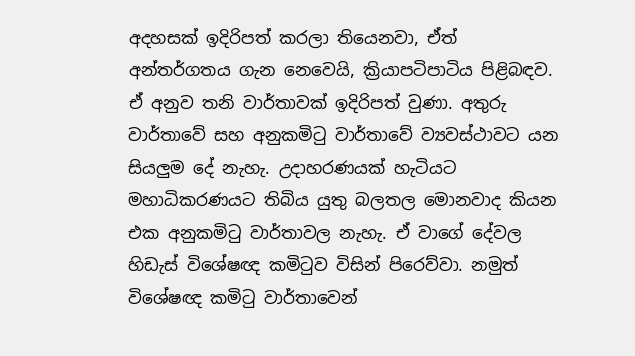අදහසක් ඉදිරිපත් කරලා තියෙනවා, ඒත් අන්තර්ගතය ගැන නෙවෙයි, ක්‍රියාපටිපාටිය පිළිබඳව. ඒ අනුව තනි වාර්තාවක් ඉදිරිපත් වුණා. අතුරු වාර්තාවේ සහ අනුකමිටු වාර්තාවේ ව්‍යවස්ථාවට යන සියලුම දේ නැහැ. උදාහරණයක් හැටියට මහාධිකරණයට තිබිය යුතු බලතල මොනවාද කියන එක අනුකමිටු වාර්තාවල නැහැ. ඒ වාගේ දේවල හිඩැස් විශේෂඥ කමිටුව විසින් පිරෙව්වා. නමුත් විශේෂඥ කමිටු වාර්තාවෙන්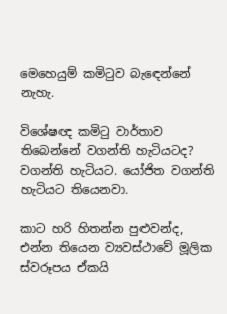මෙහෙයුම් කමිටුව බැඳෙන්නේ නැහැ.

විශේෂඥ කමිටු වාර්තාව තිබෙන්නේ වගන්ති හැටියටද?
වගන්ති හැටියට. යෝජිත වගන්ති හැටියට තියෙනවා.

කාට හරි හිතන්න පුළුවන්ද, එන්න තියෙන ව්‍යවස්ථාවේ මූලික ස්වරූපය ඒකයි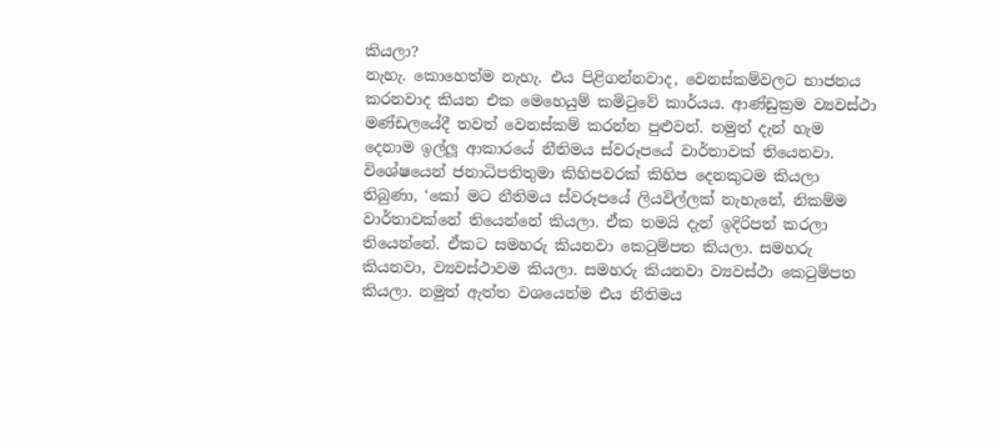කියලා?
නැහැ. කොහෙත්ම නැහැ. එය පිළිගන්නවාද, වෙනස්කම්වලට භාජනය කරනවාද කියන එක මෙහෙයුම් කමිටුවේ කාර්යය. ආණ්ඩුක්‍රම ව්‍යවස්ථා මණ්ඩලයේදී තවත් වෙනස්කම් කරන්න පුළුවන්. නමුත් දැන් හැම දෙනාම ඉල්ලූ ආකාරයේ නීතිමය ස්වරූපයේ වාර්තාවක් තියෙනවා. විශේෂයෙන් ජනාධිපතිතුමා කිහිපවරක් කිහිප දෙනකුටම කියලා තිබුණා, ‘කෝ මට නීතිමය ස්වරූපයේ ලියවිල්ලක් නැහැනේ, නිකම්ම වාර්තාවක්නේ තියෙන්නේ කියලා. ඒක තමයි දැන් ඉදිරිපත් කරලා තියෙන්නේ. ඒකට සමහරු කියනවා කෙටුම්පත කියලා. සමහරු කියනවා, ව්‍යවස්ථාවම කියලා. සමහරු කියනවා ව්‍යවස්ථා කෙටුම්පත කියලා. නමුත් ඇත්ත වශයෙන්ම එය නීතිමය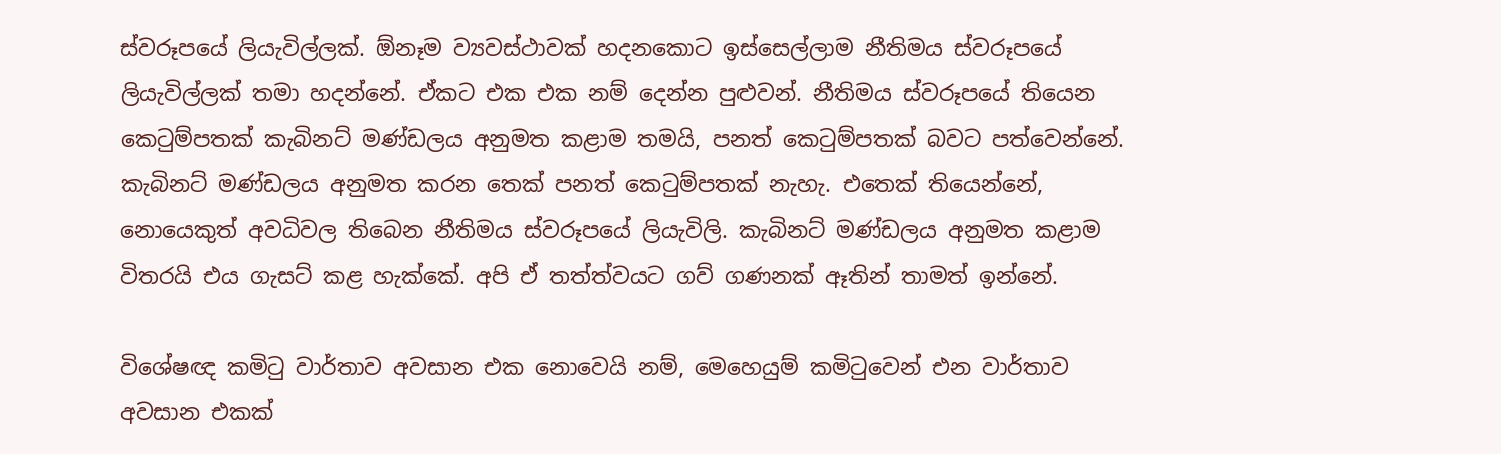ස්වරූපයේ ලියැවිල්ලක්. ඕනෑම ව්‍යවස්ථාවක් හදනකොට ඉස්සෙල්ලාම නීතිමය ස්වරූපයේ ලියැවිල්ලක් තමා හදන්නේ. ඒකට එක එක නම් දෙන්න පුළුවන්. නීතිමය ස්වරූපයේ තියෙන කෙටුම්පතක් කැබිනට් මණ්ඩලය අනුමත කළාම තමයි, පනත් කෙටුම්පතක් බවට පත්වෙන්නේ. කැබිනට් මණ්ඩලය අනුමත කරන තෙක් පනත් කෙටුම්පතක් නැහැ. එතෙක් තියෙන්නේ, නොයෙකුත් අවධිවල තිබෙන නීතිමය ස්වරූපයේ ලියැවිලි. කැබිනට් මණ්ඩලය අනුමත කළාම විතරයි එය ගැසට් කළ හැක්කේ. අපි ඒ තත්ත්වයට ගව් ගණනක් ඈතින් තාමත් ඉන්නේ.

විශේෂඥ කමිටු වාර්තාව අවසාන එක නොවෙයි නම්, මෙහෙයුම් කමිටුවෙන් එන වාර්තාව අවසාන එකක්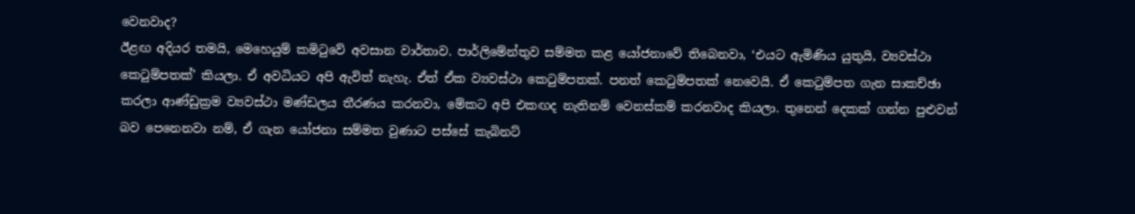වෙනවාද?
ඊළඟ අදියර තමයි, මෙහෙයුම් කමිටුවේ අවසාන වාර්තාව. පාර්ලිමේන්තුව සම්මත කළ යෝජනාවේ තිබෙනවා, ‘එයට ඇමිණිය යුතුයි, ව්‍යවස්ථා කෙටුම්පතක්’ කියලා. ඒ අවධියට අපි ඇවිත් නැහැ. ඒත් ඒක ව්‍යවස්ථා කෙටුම්පතක්. පනත් කෙටුම්පතක් නෙවෙයි. ඒ කෙටුම්පත ගැන සාකච්ඡා කරලා ආණ්ඩුක්‍රම ව්‍යවස්ථා මණ්ඩලය තීරණය කරනවා, මේකට අපි එකඟද නැතිනම් වෙනස්කම් කරනවාද කියලා. තුනෙන් දෙකක් ගන්න පුළුවන් බව පෙනෙනවා නම්, ඒ ගැන යෝජනා සම්මත වුණාට පස්සේ කැබිනට්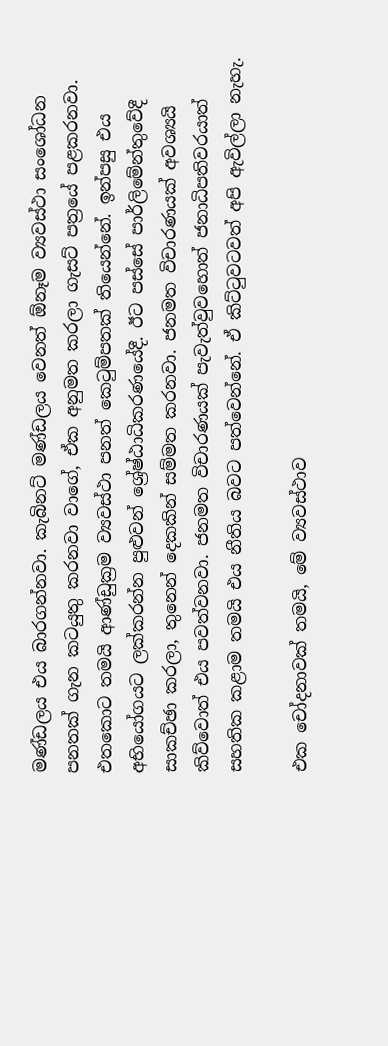මණ්ඩලය එය බාරගන්නවා. කැබිනට් මණ්ඩලය වෙනත් ඕනෑම ව්‍යවස්ථා සංශෝධන පනතක් ගැන කටයුතු කරනවා වාගේ, ඒක අනුමත කරලා ගැසට් පත්‍රයේ පළකරනවා. එතකොට තමයි ආණ්ඩුක්‍රම ව්‍යවස්ථා පනත් කෙටුම්පතක් තියෙන්නේ. ඉන්පසු එය අභියෝගයට ලක්කරන්න පුළුවන් ශ්‍රේෂ්ඨාධිකරණයේදී. ඊට පස්සේ පාර්ලිමේන්තුවේදී සාකච්ඡා කරලා, තුනෙන් දෙකකින් සම්මත කරනවා. ජනමත විචාරණයක් අවශ්‍යයි කිව්වොත් එය පවත්වනවා. ජනමත විචාරණයක් පැවැත්වුවහොත් ජනාධිපතිවරයාත් සහතික කළාම තමයි එය නීතිය බවට පත්වෙන්නේ. ඒ කිට්ටුවටවත් අපි ඇවිල්ලා නැහැ.

එක චෝදනාවක් තමයි, මේ ව්‍යවස්ථාව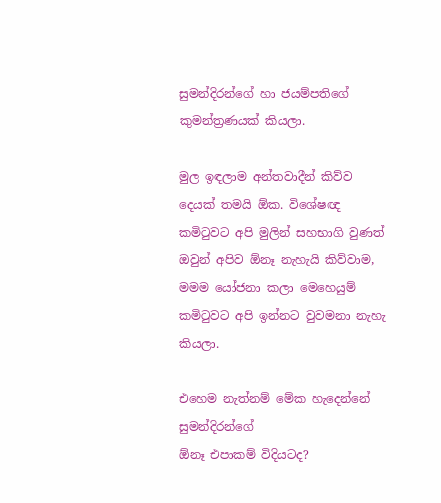සුමන්දිරන්ගේ හා ජයම්පතිගේ කුමන්ත්‍රණයක් කියලා.

මුල ඉඳලාම අන්තවාදීන් කිව්ව දෙයක් තමයි ඕක. විශේෂඥ කමිටුවට අපි මුලින් සහභාගි වුණත් ඔවුන් අපිව ඕනෑ නැහැයි කිව්වාම, මමම යෝජනා කලා මෙහෙයුම් කමිටුවට අපි ඉන්නට වුවමනා නැහැ කියලා.

එහෙම නැත්නම් මේක හැදෙන්නේ සුමන්දිරන්ගේ
ඕනෑ එපාකම් විදියටද?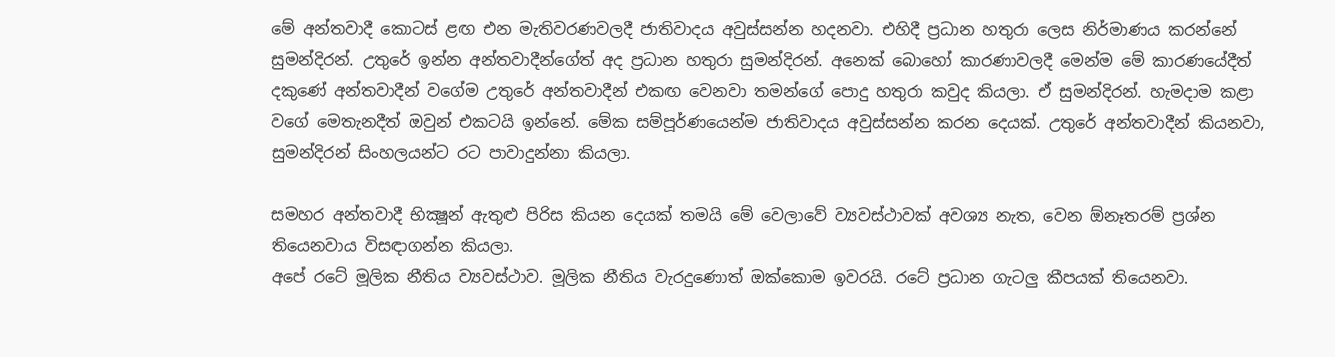මේ අන්තවාදී කොටස් ළඟ එන මැතිවරණවලදී ජාතිවාදය අවුස්සන්න හදනවා. එහිදී ප්‍රධාන හතුරා ලෙස නිර්මාණය කරන්නේ සුමන්දිරන්. උතුරේ ඉන්න අන්තවාදීන්ගේත් අද ප්‍රධාන හතුරා සුමන්දිරන්. අනෙක් බොහෝ කාරණාවලදී මෙන්ම මේ කාරණයේදීත් දකුණේ අන්තවාදීන් වගේම උතුරේ අන්තවාදීන් එකඟ වෙනවා තමන්ගේ පොදු හතුරා කවුද කියලා. ඒ සුමන්දිරන්. හැමදාම කළා වගේ මෙතැනදීත් ඔවුන් එකටයි ඉන්නේ. මේක සම්පූර්ණයෙන්ම ජාතිවාදය අවුස්සන්න කරන දෙයක්. උතුරේ අන්තවාදීන් කියනවා, සුමන්දිරන් සිංහලයන්ට රට පාවාදුන්නා කියලා.

සමහර අන්තවාදී භික්‍ෂූන් ඇතුළු පිරිස කියන දෙයක් තමයි මේ වෙලාවේ ව්‍යවස්ථාවක් අවශ්‍ය නැත, වෙන ඕනෑතරම් ප්‍රශ්න තියෙනවාය විසඳාගන්න කියලා.
අපේ රටේ මූලික නීතිය ව්‍යවස්ථාව. මූලික නීතිය වැරදුණොත් ඔක්කොම ඉවරයි. රටේ ප්‍රධාන ගැටලු කීපයක් තියෙනවා.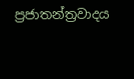ප්‍රජාතන්ත්‍රවාදය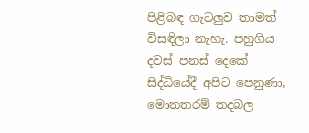පිළිබඳ ගැටලුව තාමත් විසඳිලා නැහැ. පහුගිය දවස් පනස් දෙකේ සිද්ධියේදී අපිට පෙනුණා, මොනතරම් තදබල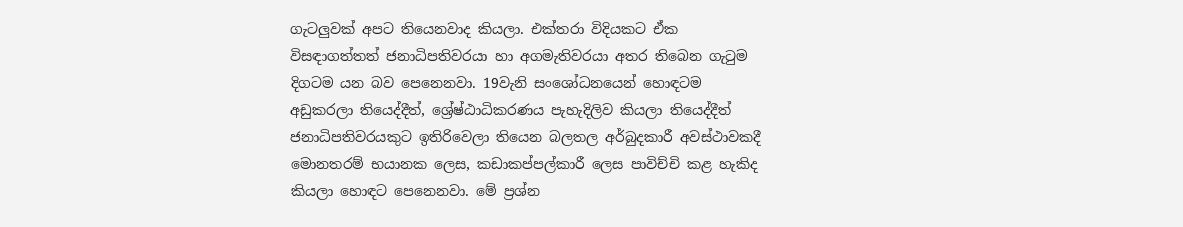ගැටලුවක් අපට තියෙනවාද කියලා. එක්තරා විදියකට ඒක විසඳාගත්තත් ජනාධිපතිවරයා හා අගමැතිවරයා අතර තිබෙන ගැටුම දිගටම යන බව පෙනෙනවා. 19වැනි සංශෝධනයෙන් හොඳටම අඩුකරලා තියෙද්දීත්, ශ්‍රේෂ්ඨාධිකරණය පැහැදිලිව කියලා තියෙද්දීත් ජනාධිපතිවරයකුට ඉතිරිවෙලා තියෙන බලතල අර්බුදකාරී අවස්ථාවකදී මොනතරම් භයානක ලෙස, කඩාකප්පල්කාරී ලෙස පාවිච්චි කළ හැකිද කියලා හොඳට පෙනෙනවා. මේ ප්‍රශ්න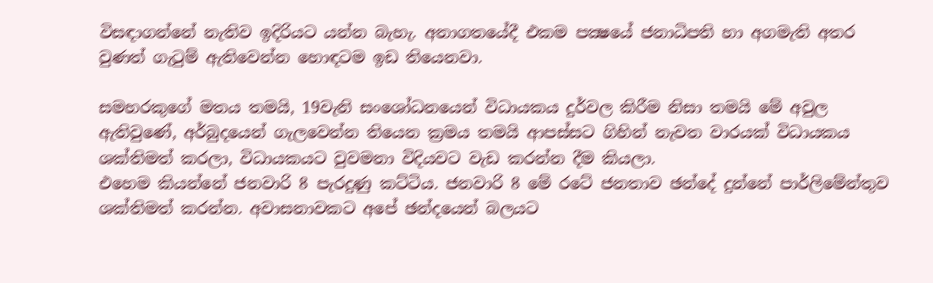විසඳාගන්නේ නැතිව ඉදිරියට යන්න බැහැ. අනාගතයේදී එකම පක්‍ෂයේ ජනාධිපති හා අගමැති අතර වුණත් ගැටුම් ඇතිවෙන්න හොඳටම ඉඩ තියෙනවා.

සමහරකුගේ මතය තමයි, 19වැනි සංශෝධනයෙන් විධායකය දුර්වල කිරීම නිසා තමයි මේ අවුල ඇතිවුණේ, අර්බුදයෙන් ගැලවෙන්න තියෙන ක්‍රමය තමයි ආපස්සට ගිහින් නැවත වාරයක් විධායකය ශක්තිමත් කරලා, විධායකයට වුවමනා විදියවට වැඩ කරන්න දීම කියලා.
එහෙම කියන්නේ ජනවාරි 8 පැරදුණු කට්ටිය. ජනවාරි 8 මේ රටේ ජනතාව ඡන්දේ දුන්නේ පාර්ලිමේන්තුව ශක්තිමත් කරන්න. අවාසනාවකට අපේ ඡන්දයෙන් බලයට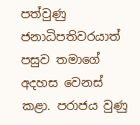පත්වුණු ජනාධිපතිවරයාත් පසුව තමාගේ අදහස වෙනස් කළා. පරාජය වුණු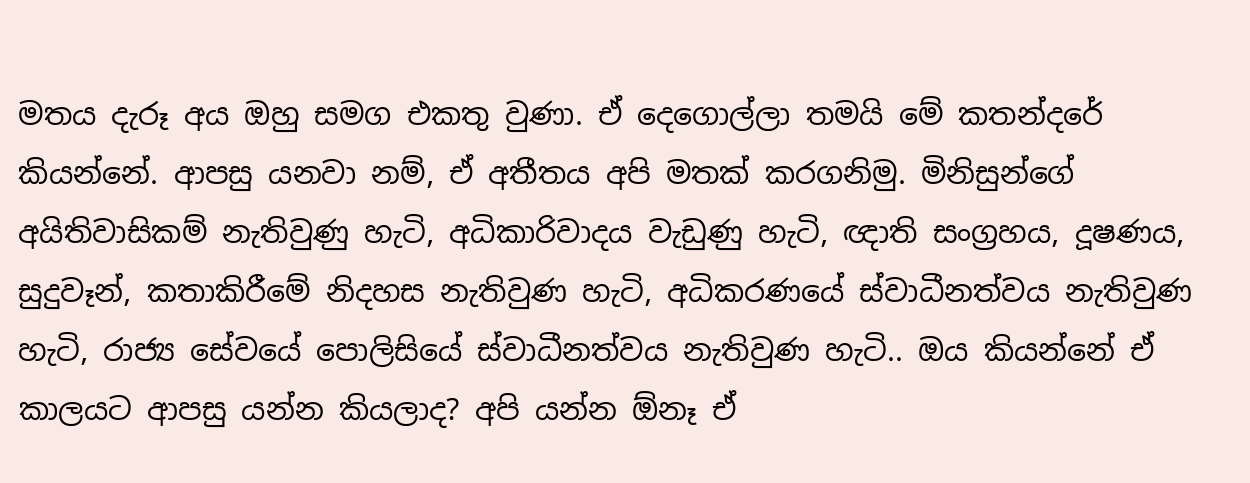මතය දැරූ අය ඔහු සමග එකතු වුණා. ඒ දෙගොල්ලා තමයි මේ කතන්දරේ කියන්නේ. ආපසු යනවා නම්, ඒ අතීතය අපි මතක් කරගනිමු. මිනිසුන්ගේ අයිතිවාසිකම් නැතිවුණු හැටි, අධිකාරිවාදය වැඩුණු හැටි, ඥාති සංග්‍රහය, දූෂණය, සුදුවෑන්, කතාකිරීමේ නිදහස නැතිවුණ හැටි, අධිකරණයේ ස්වාධීනත්වය නැතිවුණ හැටි, රාජ්‍ය සේවයේ පොලිසියේ ස්වාධීනත්වය නැතිවුණ හැටි.. ඔය කියන්නේ ඒ කාලයට ආපසු යන්න කියලාද? අපි යන්න ඕනෑ ඒ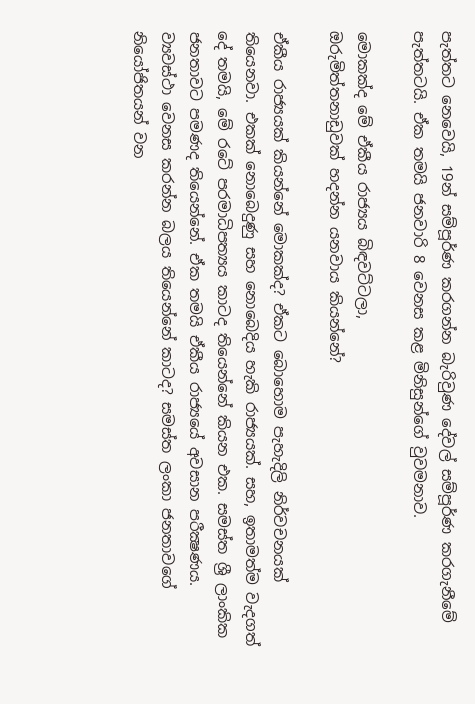පැත්තට නෙවෙයි, 19න් සම්පූර්ණ කරගන්න බැරිවුණ දේවල් සම්පූර්ණ කරගැනීමේ පැත්තටයි. ඒක තමයි ජනවාරි 8 වෙනස කළ මිනිසුන්ගේ වුවමනාව.

මොකක්ද මේ ඒකීය රාජ්‍යය බිඳවට්ටලා,
ඔරුමිත්තනාඩුවක් හදන්න යනවාය කියන්නේ?

ඒකීය රාජ්‍යයක් කියන්නේ මොකක්ද? ඒකට බොහොම පැහැදිලි නිර්වචනයක් තියෙනවා. එකක් නොබෙදුණු සහ නොබෙදිය හැකි රාජ්‍යයක්. සහ, ඉතාමත්ම වැදගත් දේ තමයි, මේ රටේ පරමාධිපත්‍යය කාටද තියෙන්නේ කියන එක. සමස්ත ශ්‍රී ලාංකික ජනතාවට පමණද තියෙන්නේ. ඒක තමයි ඒකීය රාජ්‍යයේ අවසාන පරීක්‍ෂණය. ව්‍යවස්ථා වෙනස කරන්න බලය තියෙන්නේ කාටද? සමස්ත ලංකා ජනතාවගේ නියෝජිතයන් වන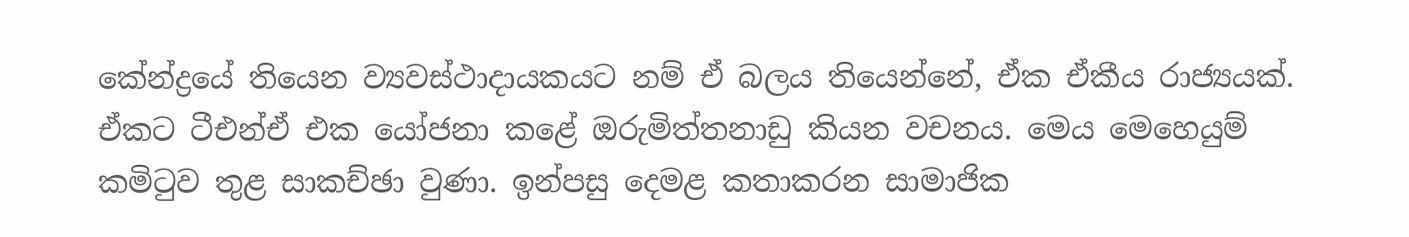කේන්ද්‍රයේ තියෙන ව්‍යවස්ථාදායකයට නම් ඒ බලය තියෙන්නේ, ඒක ඒකීය රාජ්‍යයක්. ඒකට ටීඑන්ඒ එක යෝජනා කළේ ඔරුමිත්තනාඩු කියන වචනය. මෙය මෙහෙයුම් කමිටුව තුළ සාකච්ඡා වුණා. ඉන්පසු දෙමළ කතාකරන සාමාජික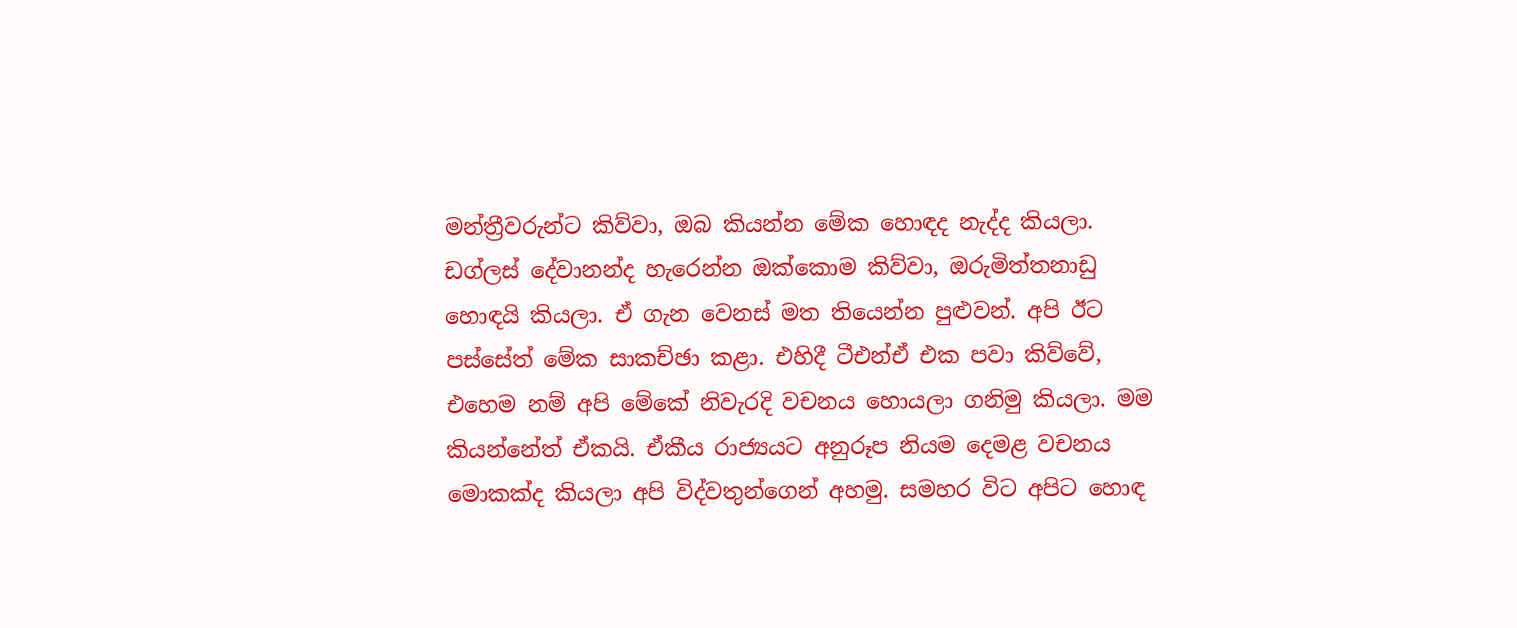මන්ත්‍රීවරුන්ට කිව්වා, ඔබ කියන්න මේක හොඳද නැද්ද කියලා. ඩග්ලස් දේවානන්ද හැරෙන්න ඔක්කොම කිව්වා, ඔරුමිත්තනාඩු හොඳයි කියලා. ඒ ගැන වෙනස් මත තියෙන්න පුළුවන්. අපි ඊට පස්සේත් මේක සාකච්ඡා කළා. එහිදී ටීඑන්ඒ එක පවා කිව්වේ, එහෙම නම් අපි මේකේ නිවැරදි වචනය හොයලා ගනිමු කියලා. මම කියන්නේත් ඒකයි. ඒකීය රාජ්‍යයට අනුරූප නියම දෙමළ වචනය මොකක්ද කියලා අපි විද්වතුන්ගෙන් අහමු. සමහර විට අපිට හොඳ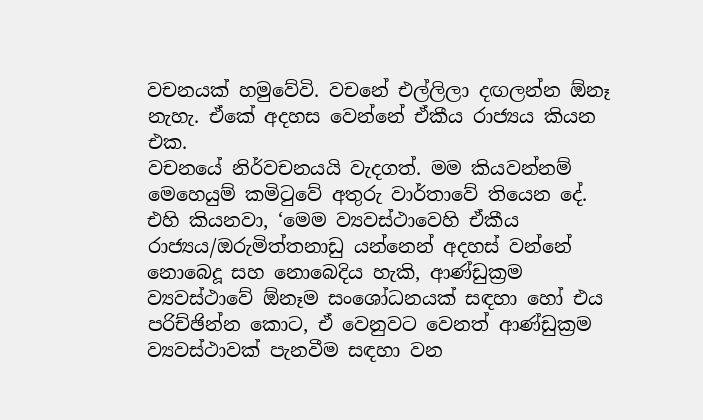වචනයක් හමුවේවි. වචනේ එල්ලිලා දඟලන්න ඕනෑ නැහැ. ඒකේ අදහස වෙන්නේ ඒකීය රාජ්‍යය කියන එක.
වචනයේ නිර්වචනයයි වැදගත්. මම කියවන්නම් මෙහෙයුම් කමිටුවේ අතුරු වාර්තාවේ තියෙන දේ. එහි කියනවා, ‘මෙම ව්‍යවස්ථාවෙහි ඒකීය රාජ්‍යය/ඔරුමිත්තනාඩු යන්නෙන් අදහස් වන්නේ නොබෙදූ සහ නොබෙදිය හැකි, ආණ්ඩුක්‍රම ව්‍යවස්ථාවේ ඕනෑම සංශෝධනයක් සඳහා හෝ එය පරිච්ඡින්න කොට, ඒ වෙනුවට වෙනත් ආණ්ඩුක්‍රම ව්‍යවස්ථාවක් පැනවීම සඳහා වන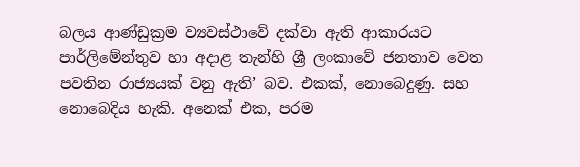බලය ආණ්ඩුක්‍රම ව්‍යවස්ථාවේ දක්වා ඇති ආකාරයට පාර්ලිමේන්තුව හා අදාළ තැන්හි ශ්‍රී ලංකාවේ ජනතාව වෙත පවතින රාජ්‍යයක් වනු ඇති’ බව. එකක්, නොබෙදුණු. සහ නොබෙදිය හැකි. අනෙක් එක, පරම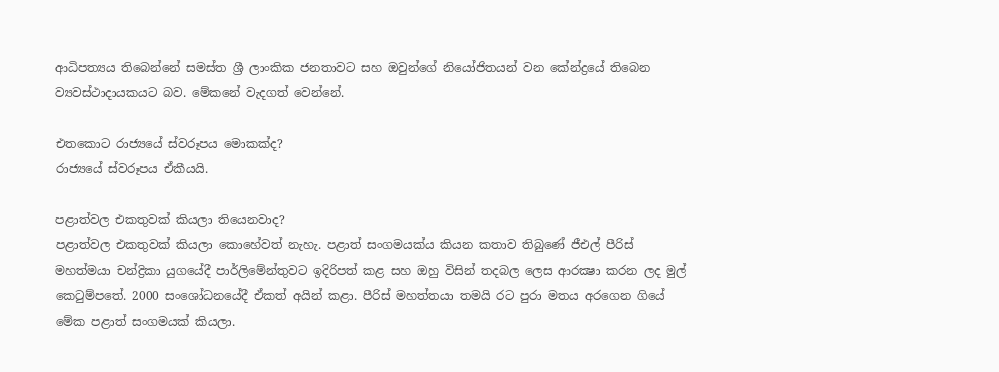ආධිපත්‍යය තිබෙන්නේ සමස්ත ශ්‍රී ලාංකික ජනතාවට සහ ඔවුන්ගේ නියෝජිතයන් වන කේන්ද්‍රයේ තිබෙන ව්‍යවස්ථාදායකයට බව. මේකනේ වැදගත් වෙන්නේ.

එතකොට රාජ්‍යයේ ස්වරූපය මොකක්ද?
රාජ්‍යයේ ස්වරූපය ඒකීයයි.

පළාත්වල එකතුවක් කියලා තියෙනවාද?
පළාත්වල එකතුවක් කියලා කොහේවත් නැහැ. පළාත් සංගමයක්ය කියන කතාව තිබුණේ ජීඑල් පීරිස් මහත්මයා චන්ද්‍රිකා යුගයේදී පාර්ලිමේන්තුවට ඉදිරිපත් කළ සහ ඔහු විසින් තදබල ලෙස ආරක්‍ෂා කරන ලද මුල් කෙටුම්පතේ. 2000 සංශෝධනයේදී ඒකත් අයින් කළා. පීරිස් මහත්තයා තමයි රට පුරා මතය අරගෙන ගියේ මේක පළාත් සංගමයක් කියලා.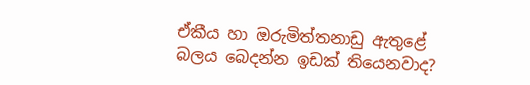ඒකීය හා ඔරුමිත්තනාඩු ඇතුළේ
බලය බෙදන්න ඉඩක් තියෙනවාද?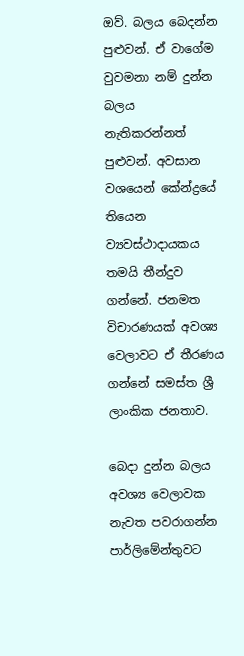ඔව්. බලය බෙදන්න පුළුවන්. ඒ වාගේම වුවමනා නම් දුන්න බලය නැතිකරන්නත් පුළුවන්. අවසාන වශයෙන් කේන්ද්‍රයේ තියෙන ව්‍යවස්ථාදායකය තමයි තීන්දුව ගන්නේ. ජනමත විචාරණයක් අවශ්‍ය වෙලාවට ඒ තීරණය ගන්නේ සමස්ත ශ්‍රී ලාංකික ජනතාව.

බෙදා දුන්න බලය අවශ්‍ය වෙලාවක නැවත පවරාගන්න පාර්ලිමේන්තුවට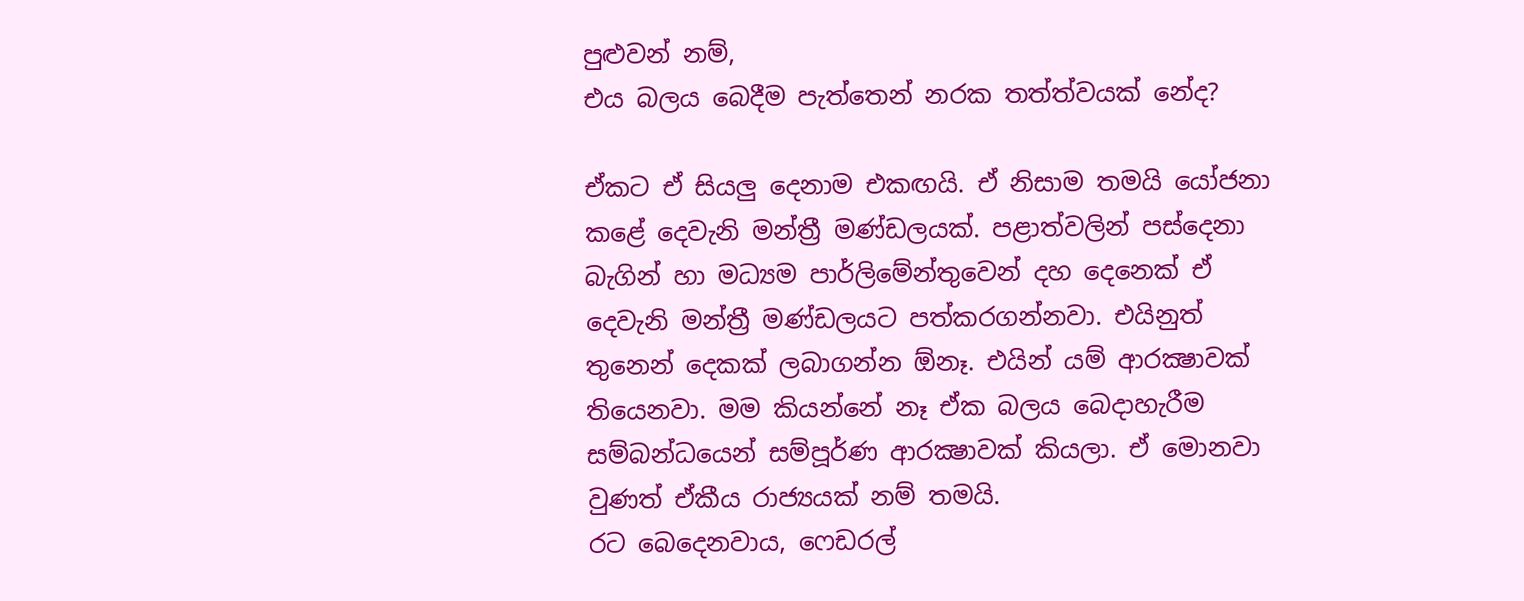පුළුවන් නම්,
එය බලය බෙදීම පැත්තෙන් නරක තත්ත්වයක් නේද?

ඒකට ඒ සියලු දෙනාම එකඟයි. ඒ නිසාම තමයි යෝජනා කළේ දෙවැනි මන්ත්‍රී මණ්ඩලයක්. පළාත්වලින් පස්දෙනා බැගින් හා මධ්‍යම පාර්ලිමේන්තුවෙන් දහ දෙනෙක් ඒ දෙවැනි මන්ත්‍රී මණ්ඩලයට පත්කරගන්නවා. එයිනුත් තුනෙන් දෙකක් ලබාගන්න ඕනෑ. එයින් යම් ආරක්‍ෂාවක් තියෙනවා. මම කියන්නේ නෑ ඒක බලය බෙදාහැරීම සම්බන්ධයෙන් සම්පූර්ණ ආරක්‍ෂාවක් කියලා. ඒ මොනවා වුණත් ඒකීය රාජ්‍යයක් නම් තමයි.
රට බෙදෙනවාය, ෆෙඩරල්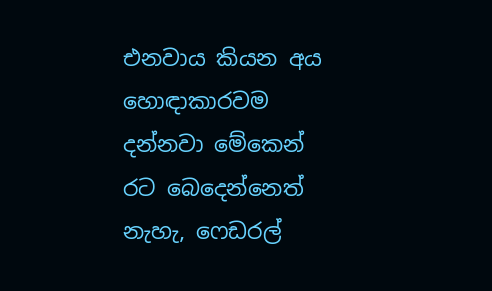එනවාය කියන අය හොඳාකාරවම දන්නවා මේකෙන් රට බෙදෙන්නෙත් නැහැ, ෆෙඩරල්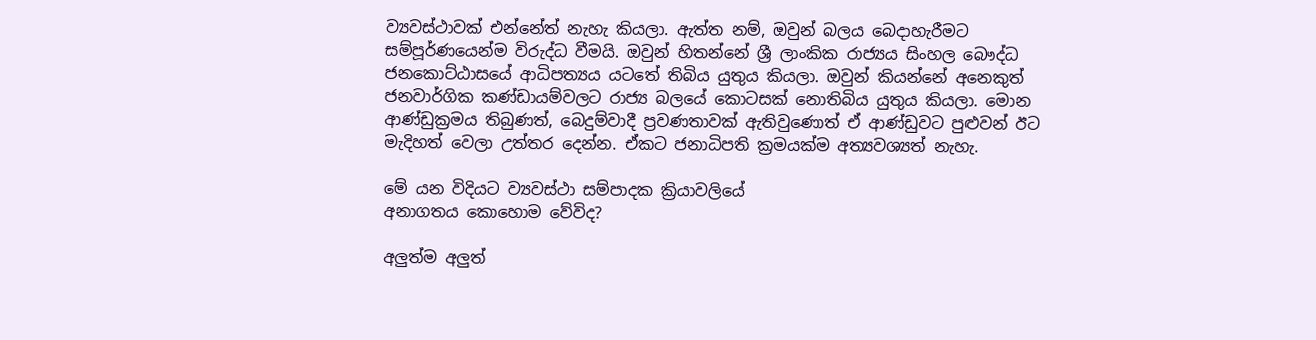ව්‍යවස්ථාවක් එන්නේත් නැහැ කියලා. ඇත්ත නම්, ඔවුන් බලය බෙදාහැරීමට සම්පූර්ණයෙන්ම විරුද්ධ වීමයි. ඔවුන් හිතන්නේ ශ්‍රී ලාංකික රාජ්‍යය සිංහල බෞද්ධ ජනකොට්ඨාසයේ ආධිපත්‍යය යටතේ තිබිය යුතුය කියලා. ඔවුන් කියන්නේ අනෙකුත් ජනවාර්ගික කණ්ඩායම්වලට රාජ්‍ය බලයේ කොටසක් නොතිබිය යුතුය කියලා. මොන ආණ්ඩුක්‍රමය තිබුණත්, බෙදුම්වාදී ප්‍රවණතාවක් ඇතිවුණොත් ඒ ආණ්ඩුවට පුළුවන් ඊට මැදිහත් වෙලා උත්තර දෙන්න. ඒකට ජනාධිපති ක්‍රමයක්ම අත්‍යවශ්‍යත් නැහැ.

මේ යන විදියට ව්‍යවස්ථා සම්පාදක ක්‍රියාවලියේ
අනාගතය කොහොම වේවිද?

අලුත්ම අලුත්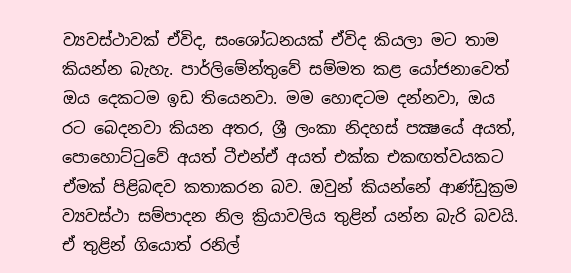ව්‍යවස්ථාවක් ඒවිද, සංශෝධනයක් ඒවිද කියලා මට තාම කියන්න බැහැ. පාර්ලිමේන්තුවේ සම්මත කළ යෝජනාවෙත් ඔය දෙකටම ඉඩ තියෙනවා. මම හොඳටම දන්නවා, ඔය රට බෙදනවා කියන අතර, ශ්‍රී ලංකා නිදහස් පක්‍ෂයේ අයත්, පොහොට්ටුවේ අයත් ටීඑන්ඒ අයත් එක්ක එකඟත්වයකට ඒමක් පිළිබඳව කතාකරන බව. ඔවුන් කියන්නේ ආණ්ඩුක්‍රම ව්‍යවස්ථා සම්පාදන නිල ක්‍රියාවලිය තුළින් යන්න බැරි බවයි. ඒ තුළින් ගියොත් රනිල්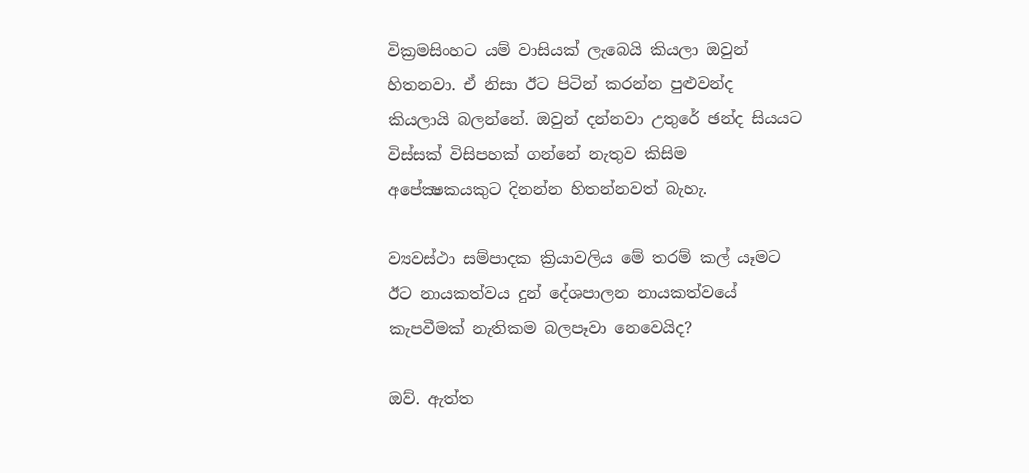වික්‍රමසිංහට යම් වාසියක් ලැබෙයි කියලා ඔවුන් හිතනවා. ඒ නිසා ඊට පිටින් කරන්න පුළුවන්ද කියලායි බලන්නේ. ඔවුන් දන්නවා උතුරේ ඡන්ද සියයට විස්සක් විසිපහක් ගන්නේ නැතුව කිසිම අපේක්‍ෂකයකුට දිනන්න හිතන්නවත් බැහැ.

ව්‍යවස්ථා සම්පාදක ක්‍රියාවලිය මේ තරම් කල් යෑමට
ඊට නායකත්වය දුන් දේශපාලන නායකත්වයේ
කැපවීමක් නැතිකම බලපෑවා නෙවෙයිද?

ඔව්. ඇත්ත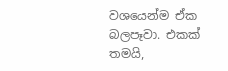වශයෙන්ම ඒක බලපෑවා. එකක් තමයි,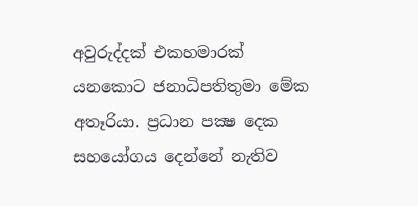අවුරුද්දක් එකහමාරක් යනකොට ජනාධිපතිතුමා මේක අතෑරියා. ප්‍රධාන පක්‍ෂ දෙක සහයෝගය දෙන්නේ නැතිව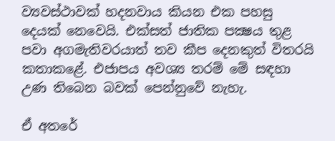ව්‍යවස්ථාවක් හදනවාය කියන එක පහසු දෙයක් නෙවෙයි. එක්සත් ජාතික පක්‍ෂය තුළ පවා අගමැතිවරයාත් තව කීප දෙනකුත් විතරයි කතාකළේ. එජාපය අවශ්‍ය තරම් මේ සඳහා උණ තිබෙන බවක් පෙන්නුවේ නැහැ.

ඒ අතරේ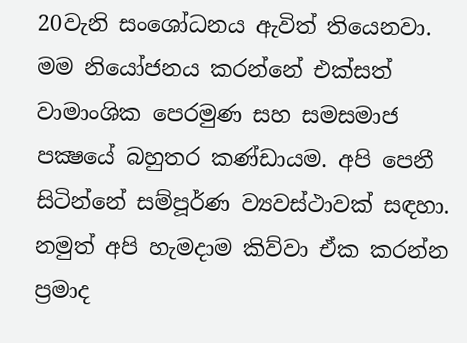20වැනි සංශෝධනය ඇවිත් තියෙනවා.
මම නියෝජනය කරන්නේ එක්සත් වාමාංශික පෙරමුණ සහ සමසමාජ පක්‍ෂයේ බහුතර කණ්ඩායම. අපි පෙනී සිටින්නේ සම්පූර්ණ ව්‍යවස්ථාවක් සඳහා. නමුත් අපි හැමදාම කිව්වා ඒක කරන්න ප්‍රමාද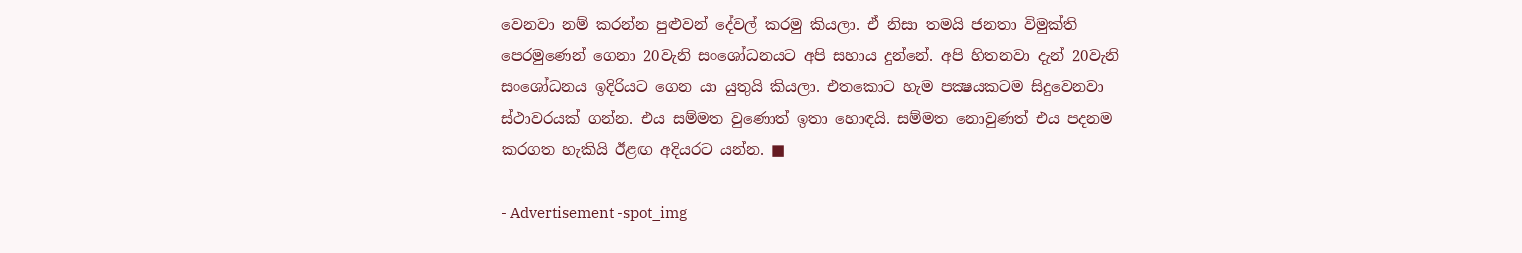වෙනවා නම් කරන්න පුළුවන් දේවල් කරමු කියලා. ඒ නිසා තමයි ජනතා විමුක්ති පෙරමුණෙන් ගෙනා 20වැනි සංශෝධනයට අපි සහාය දුන්නේ. අපි හිතනවා දැන් 20වැනි සංශෝධනය ඉදිරියට ගෙන යා යුතුයි කියලා. එතකොට හැම පක්‍ෂයකටම සිදුවෙනවා ස්ථාවරයක් ගන්න. එය සම්මත වුණොත් ඉතා හොඳයි. සම්මත නොවුණත් එය පදනම කරගත හැකියි ඊළඟ අදියරට යන්න. ■

- Advertisement -spot_img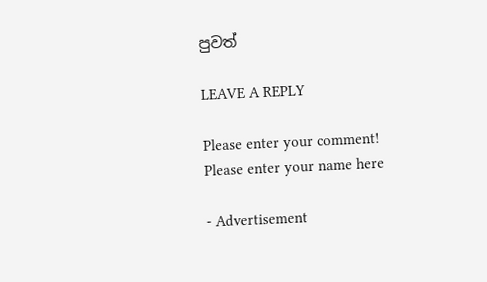පුවත්

LEAVE A REPLY

Please enter your comment!
Please enter your name here

- Advertisement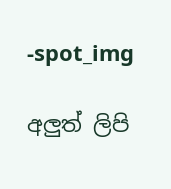-spot_img

අලුත් ලිපි